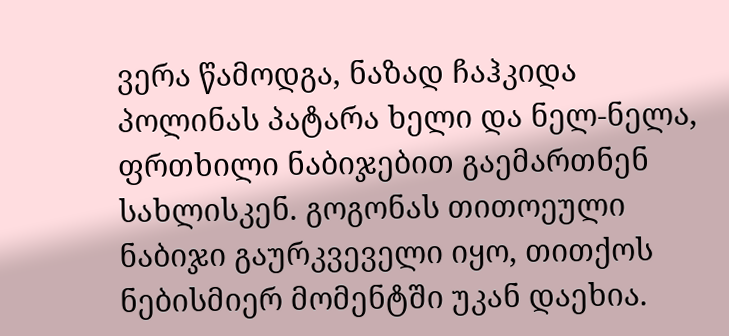ვერა წამოდგა, ნაზად ჩაჰკიდა პოლინას პატარა ხელი და ნელ-ნელა, ფრთხილი ნაბიჯებით გაემართნენ სახლისკენ. გოგონას თითოეული ნაბიჯი გაურკვეველი იყო, თითქოს ნებისმიერ მომენტში უკან დაეხია.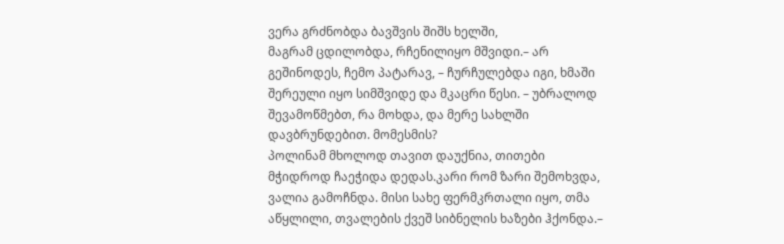ვერა გრძნობდა ბავშვის შიშს ხელში,
მაგრამ ცდილობდა, რჩენილიყო მშვიდი.– არ გეშინოდეს, ჩემო პატარავ, – ჩურჩულებდა იგი, ხმაში შერეული იყო სიმშვიდე და მკაცრი წესი. – უბრალოდ შევამოწმებთ, რა მოხდა, და მერე სახლში დავბრუნდებით. მომესმის?
პოლინამ მხოლოდ თავით დაუქნია, თითები მჭიდროდ ჩაეჭიდა დედას.კარი რომ ზარი შემოხვდა, ვალია გამოჩნდა. მისი სახე ფერმკრთალი იყო, თმა აწყლილი, თვალების ქვეშ სიბნელის ხაზები ჰქონდა.–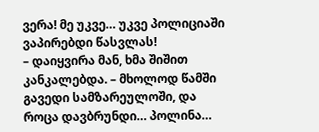ვერა! მე უკვე… უკვე პოლიციაში ვაპირებდი წასვლას!
– დაიყვირა მან, ხმა შიშით კანკალებდა. – მხოლოდ წამში გავედი სამზარეულოში, და როცა დავბრუნდი… პოლინა…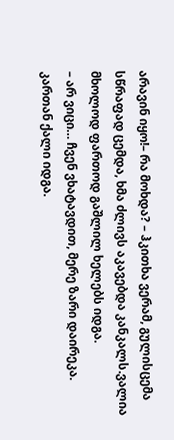არავინ იყო!– რა მოხდა? – ჰკითხა ვერამ, გულისცემა სწრაფად ცემდა, ხმა ძლივს აკავებდა კანკალს.ვალია მხოლოდ ფართოდ გაშლილ ხელებს იდგა.
– არ ვიცი… ჩვენ ვხატავდით, მერე ზარი დაირეკა. კართან ქალი იდგა.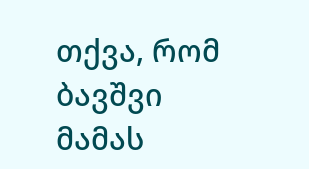თქვა, რომ ბავშვი მამას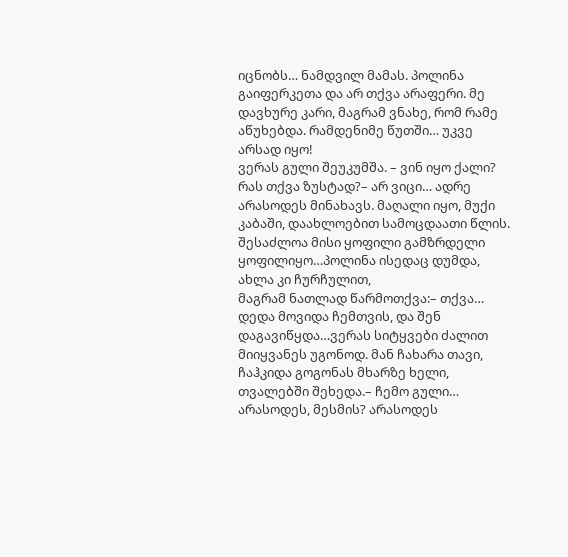იცნობს… ნამდვილ მამას. პოლინა გაიფერკეთა და არ თქვა არაფერი. მე დავხურე კარი, მაგრამ ვნახე, რომ რამე აწუხებდა. რამდენიმე წუთში… უკვე არსად იყო!
ვერას გული შეუკუმშა. – ვინ იყო ქალი? რას თქვა ზუსტად?– არ ვიცი… ადრე არასოდეს მინახავს. მაღალი იყო, მუქი კაბაში, დაახლოებით სამოცდაათი წლის. შესაძლოა მისი ყოფილი გამზრდელი ყოფილიყო…პოლინა ისედაც დუმდა, ახლა კი ჩურჩულით,
მაგრამ ნათლად წარმოთქვა:– თქვა… დედა მოვიდა ჩემთვის, და შენ დაგავიწყდა…ვერას სიტყვები ძალით მიიყვანეს უგონოდ. მან ჩახარა თავი, ჩაჰკიდა გოგონას მხარზე ხელი, თვალებში შეხედა.– ჩემო გული… არასოდეს, მესმის? არასოდეს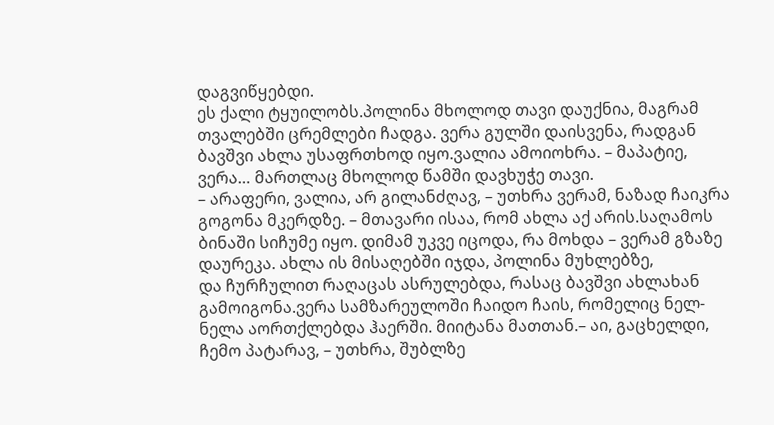დაგვიწყებდი.
ეს ქალი ტყუილობს.პოლინა მხოლოდ თავი დაუქნია, მაგრამ თვალებში ცრემლები ჩადგა. ვერა გულში დაისვენა, რადგან ბავშვი ახლა უსაფრთხოდ იყო.ვალია ამოიოხრა. – მაპატიე, ვერა… მართლაც მხოლოდ წამში დავხუჭე თავი.
– არაფერი, ვალია, არ გილანძღავ, – უთხრა ვერამ, ნაზად ჩაიკრა გოგონა მკერდზე. – მთავარი ისაა, რომ ახლა აქ არის.საღამოს ბინაში სიჩუმე იყო. დიმამ უკვე იცოდა, რა მოხდა – ვერამ გზაზე დაურეკა. ახლა ის მისაღებში იჯდა, პოლინა მუხლებზე,
და ჩურჩულით რაღაცას ასრულებდა, რასაც ბავშვი ახლახან გამოიგონა.ვერა სამზარეულოში ჩაიდო ჩაის, რომელიც ნელ-ნელა აორთქლებდა ჰაერში. მიიტანა მათთან.– აი, გაცხელდი, ჩემო პატარავ, – უთხრა, შუბლზე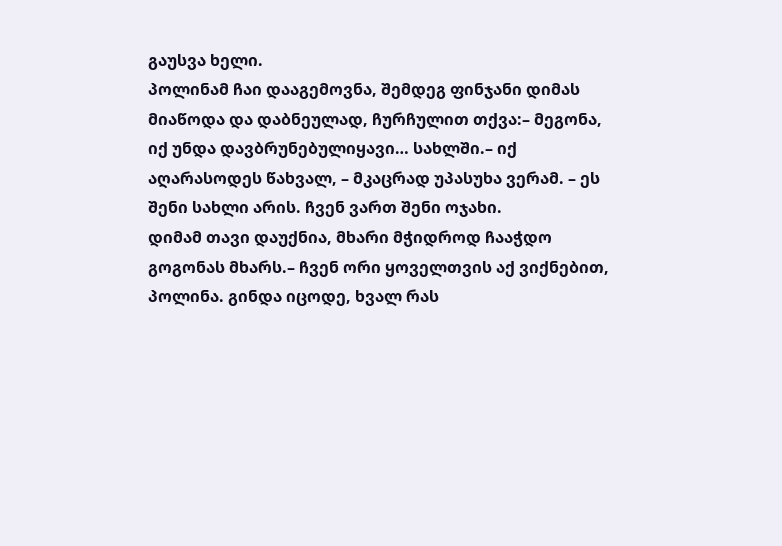გაუსვა ხელი.
პოლინამ ჩაი დააგემოვნა, შემდეგ ფინჯანი დიმას მიაწოდა და დაბნეულად, ჩურჩულით თქვა:– მეგონა, იქ უნდა დავბრუნებულიყავი… სახლში.– იქ აღარასოდეს წახვალ, – მკაცრად უპასუხა ვერამ. – ეს შენი სახლი არის. ჩვენ ვართ შენი ოჯახი.
დიმამ თავი დაუქნია, მხარი მჭიდროდ ჩააჭდო გოგონას მხარს.– ჩვენ ორი ყოველთვის აქ ვიქნებით, პოლინა. გინდა იცოდე, ხვალ რას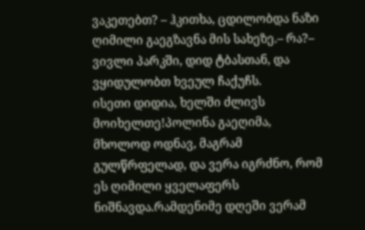ვაკეთებთ? – ჰკითხა, ცდილობდა ნაზი ღიმილი გაეგზავნა მის სახეზე.– რა?– ვივლი პარკში, დიდ ტბასთან, და ვყიდულობთ ხვეულ ჩაქუჩს.
ისეთი დიდია, ხელში ძლივს მოიხელთე!პოლინა გაეღიმა, მხოლოდ ოდნავ, მაგრამ გულწრფელად, და ვერა იგრძნო, რომ ეს ღიმილი ყველაფერს ნიშნავდა.რამდენიმე დღეში ვერამ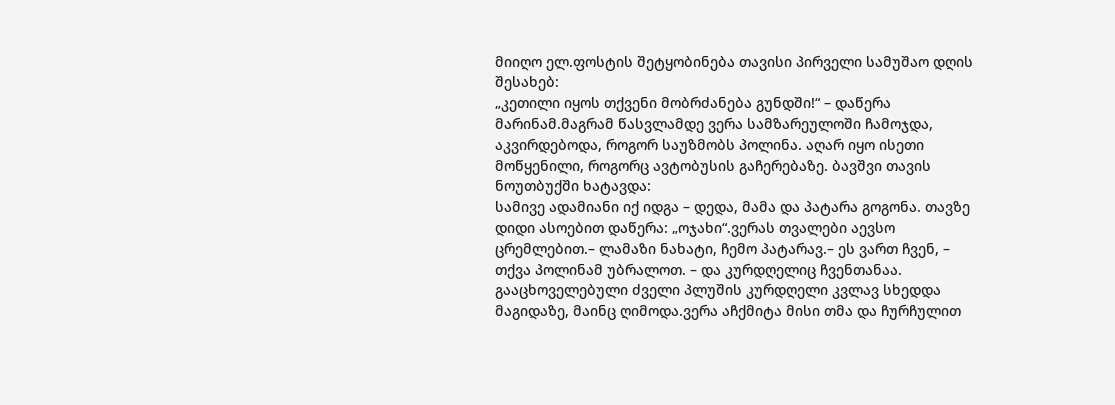მიიღო ელ.ფოსტის შეტყობინება თავისი პირველი სამუშაო დღის შესახებ:
„კეთილი იყოს თქვენი მობრძანება გუნდში!“ – დაწერა მარინამ.მაგრამ წასვლამდე ვერა სამზარეულოში ჩამოჯდა, აკვირდებოდა, როგორ საუზმობს პოლინა. აღარ იყო ისეთი მოწყენილი, როგორც ავტობუსის გაჩერებაზე. ბავშვი თავის ნოუთბუქში ხატავდა:
სამივე ადამიანი იქ იდგა – დედა, მამა და პატარა გოგონა. თავზე დიდი ასოებით დაწერა: „ოჯახი“.ვერას თვალები აევსო ცრემლებით.– ლამაზი ნახატი, ჩემო პატარავ.– ეს ვართ ჩვენ, – თქვა პოლინამ უბრალოთ. – და კურდღელიც ჩვენთანაა.
გააცხოველებული ძველი პლუშის კურდღელი კვლავ სხედდა მაგიდაზე, მაინც ღიმოდა.ვერა აჩქმიტა მისი თმა და ჩურჩულით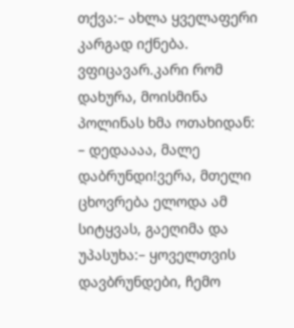თქვა:– ახლა ყველაფერი კარგად იქნება. ვფიცავარ.კარი რომ დახურა, მოისმინა პოლინას ხმა ოთახიდან:
– დედაააა, მალე დაბრუნდი!ვერა, მთელი ცხოვრება ელოდა ამ სიტყვას, გაეღიმა და უპასუხა:– ყოველთვის დავბრუნდები, ჩემო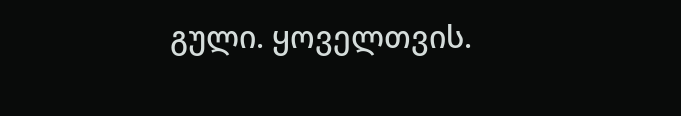გული. ყოველთვის.